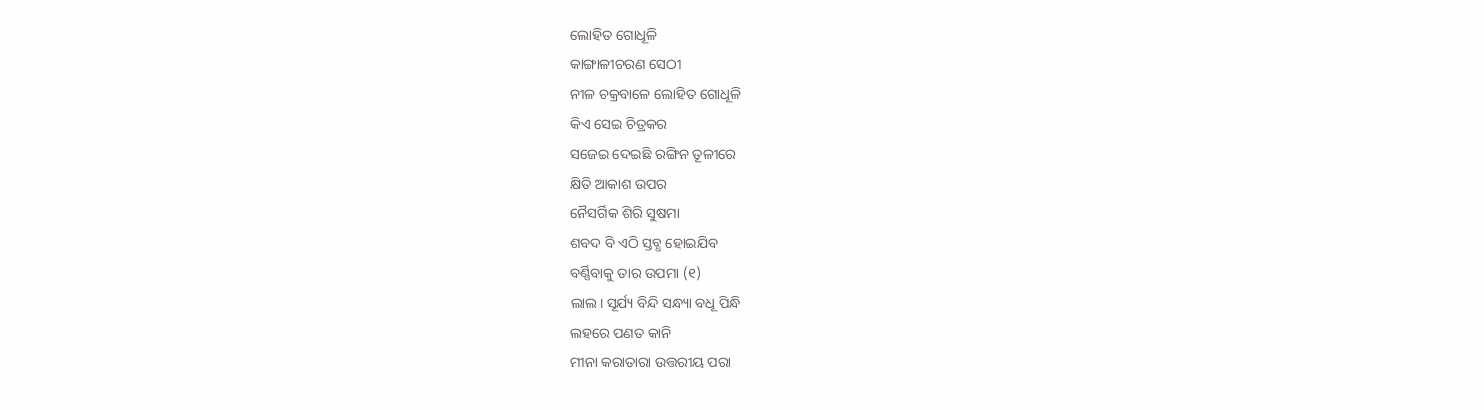ଲୋହିତ ଗୋଧୂଳି
କାଙ୍ଗାଳୀଚରଣ ସେଠୀ
ନୀଳ ଚକ୍ରବାଳେ ଲୋହିତ ଗୋଧୂଳି
କିଏ ସେଇ ଚିତ୍ରକର
ସଜେଇ ଦେଇଛି ରଙ୍ଗିନ ତୂଳୀରେ
କ୍ଷିତି ଆକାଶ ଉପର
ନୈସର୍ଗିକ ଶିରି ସୁଷମା
ଶବଦ ବି ଏଠି ସ୍ତବ୍ଧ ହୋଇଯିବ
ବର୍ଣ୍ଣିବାକୁ ତାର ଉପମା (୧)
ଲାଲ। ସୂର୍ଯ୍ୟ ବିନ୍ଦି ସନ୍ଧ୍ୟା ବଧୂ ପିନ୍ଧି
ଲହରେ ପଣତ କାନି
ମୀନା କରାତାରା ଉତ୍ତରୀୟ ପରା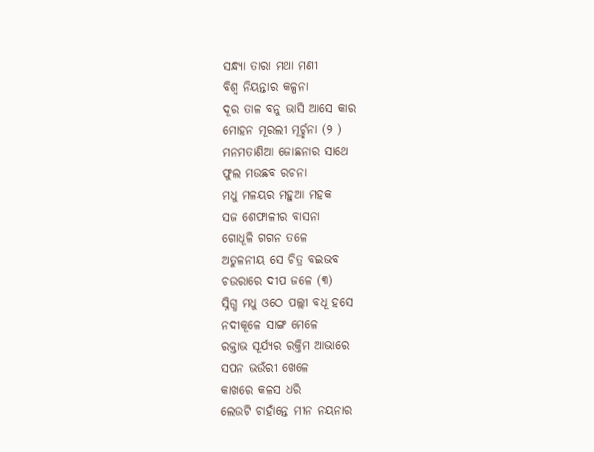ସନ୍ଧ୍ୟା ତାରା ମଥା ମଣୀ
ବିଶ୍ଵ ନିୟନ୍ତାର କଳ୍ପନା
ଦୂର ତାଳ ବନୁ ଭାସି ଆସେ କାର
ମୋହନ ମୂରଲୀ ମୂର୍ଚ୍ଛନା (୨ )
ମନମତାଣିଆ ଜୋଛନାର ସାଥେ
ଫୁଲ ମଉଛବ ରଚନା
ମଧୁ ମଳୟର ମହୁଆ ମହକ
ସଜ ଶେଫାଳୀର ବାସନା
ଗୋଧୂଳି ଗଗନ ତଳେ
ଅତୁଳନୀୟ ସେ ଚିତ୍ର ବଇଭବ
ଚଉରାରେ ଦୀପ ଜଳେ (୩)
ସ୍ନିଗ୍ଧ ମଧୁ ଓଠେ ପଲ୍ଲୀ ବଧୂ ହସେ
ନଦୀକୂଳେ ସାଙ୍ଗ ମେଳେ
ରକ୍ତାଭ ସୂର୍ଯ୍ୟର ରକ୍ତିମ ଆଭାରେ
ସପନ ଭଉଁରୀ ଖେଳେ
କାଖରେ କଳସ ଧରି
ଲେଉଟି ଚାହାଁନ୍ତେ ମୀନ ନୟନାର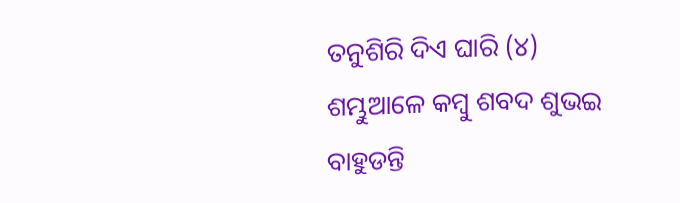ତନୁଶିରି ଦିଏ ଘାରି (୪)
ଶମ୍ଭୁଆଳେ କମ୍ବୁ ଶବଦ ଶୁଭଇ
ବାହୁଡନ୍ତି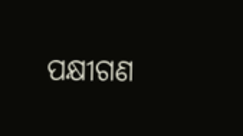ପକ୍ଷୀଗଣ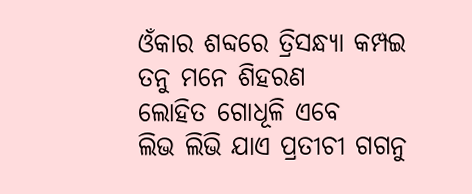ଓଁକାର ଶବ୍ଦରେ ତ୍ରିସନ୍ଧ୍ୟା କମ୍ପଇ
ତନୁ ମନେ ଶିହରଣ
ଲୋହିତ ଗୋଧୂଳି ଏବେ
ଲିଭ ଲିଭି ଯାଏ ପ୍ରତୀଚୀ ଗଗନୁ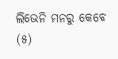ଲିଭେନି ମନରୁ କେବେ (୫)